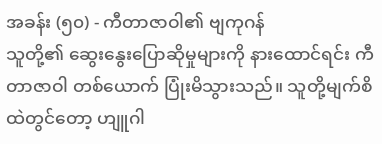အခန်း (၅၀) - ကီတာဇာဝါ၏ ဗျကုဂန်
သူတို့၏ ဆွေးနွေးပြောဆိုမှုများကို နားထောင်ရင်း ကီတာဇာဝါ တစ်ယောက် ပြုံးမိသွားသည်။ သူတို့မျက်စိထဲတွင်တော့ ဟျူဂါ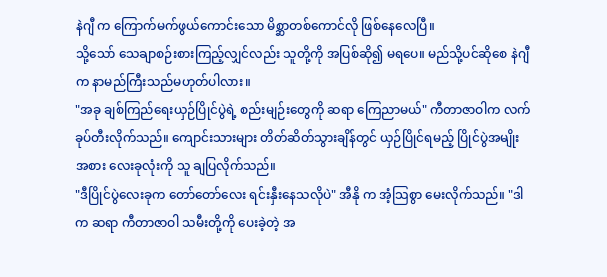နဲဂျီ က ကြောက်မက်ဖွယ်ကောင်းသော မိစ္ဆာတစ်ကောင်လို ဖြစ်နေလေပြီ။
သို့သော် သေချာစဉ်းစားကြည့်လျှင်လည်း သူတို့ကို အပြစ်ဆို၍ မရပေ။ မည်သို့ပင်ဆိုစေ နဲဂျီက နာမည်ကြီးသည်မဟုတ်ပါလား။
"အခု ချစ်ကြည်ရေးယှဉ်ပြိုင်ပွဲရဲ့ စည်းမျဉ်းတွေကို ဆရာ ကြေညာမယ်" ကီတာဇာဝါက လက်ခုပ်တီးလိုက်သည်။ ကျောင်းသားများ တိတ်ဆိတ်သွားချိန်တွင် ယှဉ်ပြိုင်ရမည့် ပြိုင်ပွဲအမျိုးအစား လေးခုလုံးကို သူ ချပြလိုက်သည်။
"ဒီပြိုင်ပွဲလေးခုက တော်တော်လေး ရင်းနှီးနေသလိုပဲ" အီနို က အံ့သြစွာ မေးလိုက်သည်။ "ဒါက ဆရာ ကီတာဇာဝါ သမီးတို့ကို ပေးခဲ့တဲ့ အ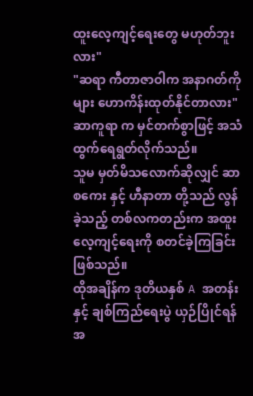ထူးလေ့ကျင့်ရေးတွေ မဟုတ်ဘူးလား"
"ဆရာ ကီတာဇာဝါက အနာဂတ်ကိုများ ဟောကိန်းထုတ်နိုင်တာလား" ဆာကူရာ က မှင်တက်စွာဖြင့် အသံထွက်ရေရွတ်လိုက်သည်။
သူမ မှတ်မိသလောက်ဆိုလျှင် ဆာစကေး နှင့် ဟီနာတာ တို့သည် လွန်ခဲ့သည့် တစ်လကတည်းက အထူးလေ့ကျင့်ရေးကို စတင်ခဲ့ကြခြင်းဖြစ်သည်။
ထိုအချိန်က ဒုတိယနှစ် A အတန်းနှင့် ချစ်ကြည်ရေးပွဲ ယှဉ်ပြိုင်ရန် အ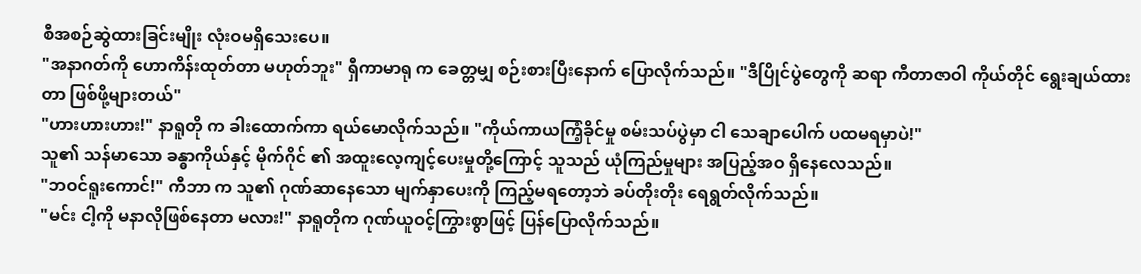စီအစဉ်ဆွဲထားခြင်းမျိုး လုံးဝမရှိသေးပေ။
"အနာဂတ်ကို ဟောကိန်းထုတ်တာ မဟုတ်ဘူး" ရှီကာမာရု က ခေတ္တမျှ စဉ်းစားပြီးနောက် ပြောလိုက်သည်။ "ဒီပြိုင်ပွဲတွေကို ဆရာ ကီတာဇာဝါ ကိုယ်တိုင် ရွေးချယ်ထားတာ ဖြစ်ဖို့များတယ်"
"ဟားဟားဟား!" နာရူတို က ခါးထောက်ကာ ရယ်မောလိုက်သည်။ "ကိုယ်ကာယကြံ့ခိုင်မှု စမ်းသပ်ပွဲမှာ ငါ သေချာပေါက် ပထမရမှာပဲ!"
သူ၏ သန်မာသော ခန္ဓာကိုယ်နှင့် မိုက်ဂိုင် ၏ အထူးလေ့ကျင့်ပေးမှုတို့ကြောင့် သူသည် ယုံကြည်မှုများ အပြည့်အဝ ရှိနေလေသည်။
"ဘဝင်ရူးကောင်!" ကီဘာ က သူ၏ ဂုဏ်ဆာနေသော မျက်နှာပေးကို ကြည့်မရတော့ဘဲ ခပ်တိုးတိုး ရေရွတ်လိုက်သည်။
"မင်း ငါ့ကို မနာလိုဖြစ်နေတာ မလား!" နာရူတိုက ဂုဏ်ယူဝင့်ကြွားစွာဖြင့် ပြန်ပြောလိုက်သည်။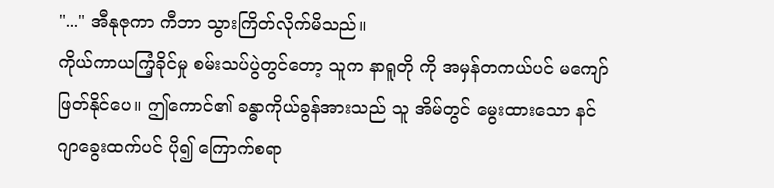"..." အီနုဇုကာ ကီဘာ သွားကြိတ်လိုက်မိသည်။
ကိုယ်ကာယကြံ့ခိုင်မှု စမ်းသပ်ပွဲတွင်တော့ သူက နာရူတို ကို အမှန်တကယ်ပင် မကျော်ဖြတ်နိုင်ပေ။ ဤကောင်၏ ခန္ဓာကိုယ်ခွန်အားသည် သူ အိမ်တွင် မွေးထားသော နင်ဂျာခွေးထက်ပင် ပို၍ ကြောက်စရာ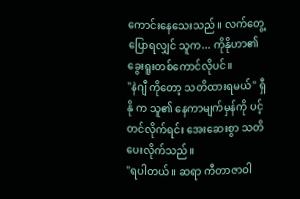ကောင်းနေသေးသည်။ လက်တွေ့ပြောရလျှင် သူက... ကိုနိုဟာ၏ ခွေးရူးတစ်ကောင်လိုပင်။
"နဲဂျီ ကိုတော့ သတိထားရမယ်" ရှီနို က သူ၏ နေကာမျက်မှန်ကို ပင့်တင်လိုက်ရင်း အေးဆေးစွာ သတိပေးလိုက်သည်။
"ရပါတယ်။ ဆရာ ကီတာဇာဝါ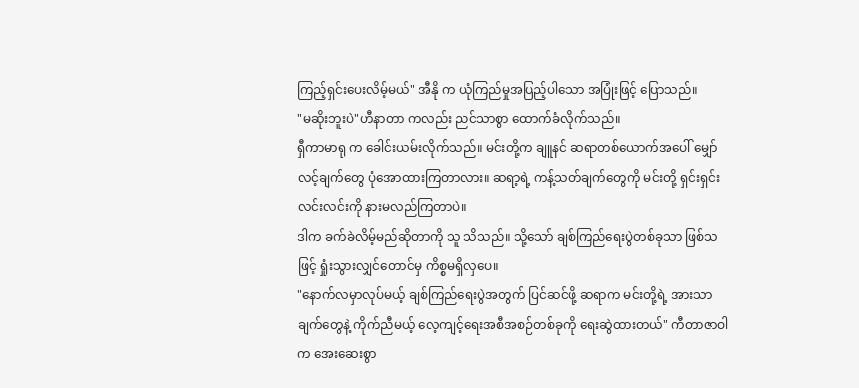ကြည့်ရှင်းပေးလိမ့်မယ်" အီနို က ယုံကြည်မှုအပြည့်ပါသော အပြုံးဖြင့် ပြောသည်။
"မဆိုးဘူးပဲ"ဟီနာတာ ကလည်း ညင်သာစွာ ထောက်ခံလိုက်သည်။
ရှီကာမာရု က ခေါင်းယမ်းလိုက်သည်။ မင်းတို့က ချူနင် ဆရာတစ်ယောက်အပေါ် မျှော်လင့်ချက်တွေ ပုံအောထားကြတာလား။ ဆရာ့ရဲ့ ကန့်သတ်ချက်တွေကို မင်းတို့ ရှင်းရှင်းလင်းလင်းကို နားမလည်ကြတာပဲ။
ဒါက ခက်ခဲလိမ့်မည်ဆိုတာကို သူ သိသည်။ သို့သော် ချစ်ကြည်ရေးပွဲတစ်ခုသာ ဖြစ်သဖြင့် ရှုံးသွားလျှင်တောင်မှ ကိစ္စမရှိလှပေ။
"နောက်လမှာလုပ်မယ့် ချစ်ကြည်ရေးပွဲအတွက် ပြင်ဆင်ဖို့ ဆရာက မင်းတို့ရဲ့ အားသာချက်တွေနဲ့ ကိုက်ညီမယ့် လေ့ကျင့်ရေးအစီအစဉ်တစ်ခုကို ရေးဆွဲထားတယ်" ကီတာဇာဝါက အေးဆေးစွာ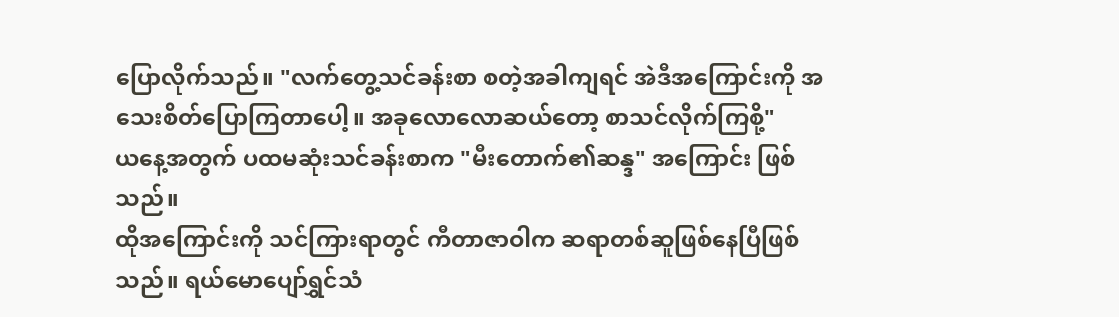ပြောလိုက်သည်။ "လက်တွေ့သင်ခန်းစာ စတဲ့အခါကျရင် အဲဒီအကြောင်းကို အသေးစိတ်ပြောကြတာပေါ့။ အခုလောလောဆယ်တော့ စာသင်လိုက်ကြစို့"
ယနေ့အတွက် ပထမဆုံးသင်ခန်းစာက "မီးတောက်၏ဆန္ဒ" အကြောင်း ဖြစ်သည်။
ထိုအကြောင်းကို သင်ကြားရာတွင် ကီတာဇာဝါက ဆရာတစ်ဆူဖြစ်နေပြီဖြစ်သည်။ ရယ်မောပျော်ရွှင်သံ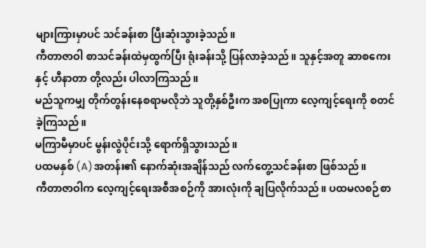များကြားမှာပင် သင်ခန်းစာ ပြီးဆုံးသွားခဲ့သည်။
ကီတာဇာဝါ စာသင်ခန်းထဲမှထွက်ပြီး ရုံးခန်းသို့ ပြန်လာခဲ့သည်။ သူနှင့်အတူ ဆာစကေး နှင့် ဟီနာတာ တို့လည်း ပါလာကြသည်။
မည်သူကမျှ တိုက်တွန်းနေစရာမလိုဘဲ သူတို့နှစ်ဦးက အစပြုကာ လေ့ကျင့်ရေးကို စတင်ခဲ့ကြသည်။
မကြာမီမှာပင် မွန်းလွဲပိုင်းသို့ ရောက်ရှိသွားသည်။
ပထမနှစ် (A)အတန်း၏ နောက်ဆုံးအချိန်သည် လက်တွေ့သင်ခန်းစာ ဖြစ်သည်။
ကီတာဇာဝါက လေ့ကျင့်ရေးအစီအစဉ်ကို အားလုံးကို ချပြလိုက်သည်။ ပထမလစဉ်စာ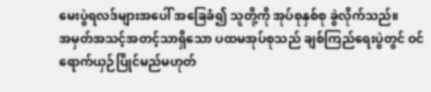မေးပွဲရလဒ်များအပေါ် အခြေခံ၍ သူတို့ကို အုပ်စုနှစ်စု ခွဲလိုက်သည်။
အမှတ်အသင့်အတင့်သာရှိသော ပထမအုပ်စုသည် ချစ်ကြည်ရေးပွဲတွင် ဝင်ရောက်ယှဉ်ပြိုင်မည်မဟုတ်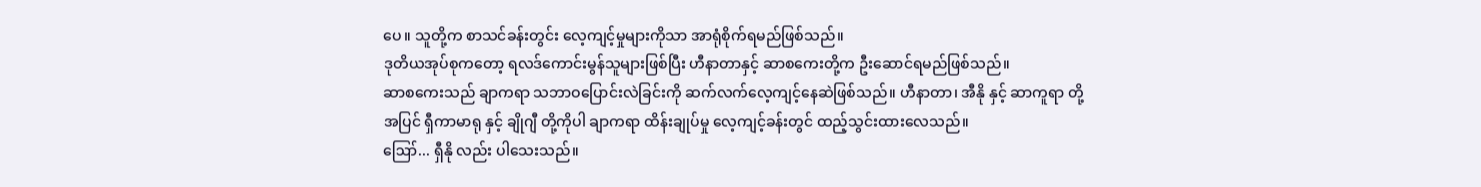ပေ။ သူတို့က စာသင်ခန်းတွင်း လေ့ကျင့်မှုများကိုသာ အာရုံစိုက်ရမည်ဖြစ်သည်။
ဒုတိယအုပ်စုကတော့ ရလဒ်ကောင်းမွန်သူများဖြစ်ပြီး ဟီနာတာနှင့် ဆာစကေးတို့က ဦးဆောင်ရမည်ဖြစ်သည်။
ဆာစကေးသည် ချာကရာ သဘာဝပြောင်းလဲခြင်းကို ဆက်လက်လေ့ကျင့်နေဆဲဖြစ်သည်။ ဟီနာတာ၊ အီနို နှင့် ဆာကူရာ တို့အပြင် ရှီကာမာရု နှင့် ချိုဂျီ တို့ကိုပါ ချာကရာ ထိန်းချုပ်မှု လေ့ကျင့်ခန်းတွင် ထည့်သွင်းထားလေသည်။
ဪ... ရှီနို လည်း ပါသေးသည်။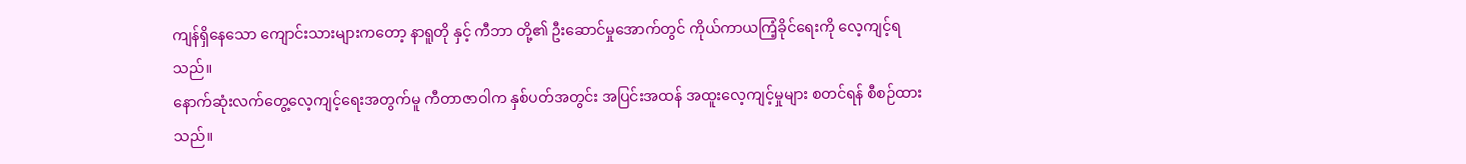ကျန်ရှိနေသော ကျောင်းသားများကတော့ နာရူတို နှင့် ကီဘာ တို့၏ ဦးဆောင်မှုအောက်တွင် ကိုယ်ကာယကြံ့ခိုင်ရေးကို လေ့ကျင့်ရသည်။
နောက်ဆုံးလက်တွေ့လေ့ကျင့်ရေးအတွက်မူ ကီတာဇာဝါက နှစ်ပတ်အတွင်း အပြင်းအထန် အထူးလေ့ကျင့်မှုများ စတင်ရန် စီစဉ်ထားသည်။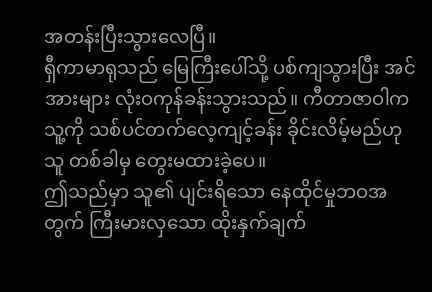အတန်းပြီးသွားလေပြီ။
ရှီကာမာရုသည် မြေကြီးပေါ်သို့ ပစ်ကျသွားပြီး အင်အားများ လုံးဝကုန်ခန်းသွားသည်။ ကီတာဇာဝါက သူ့ကို သစ်ပင်တက်လေ့ကျင့်ခန်း ခိုင်းလိမ့်မည်ဟု သူ တစ်ခါမှ တွေးမထားခဲ့ပေ။
ဤသည်မှာ သူ၏ ပျင်းရိသော နေထိုင်မှုဘဝအတွက် ကြီးမားလှသော ထိုးနှက်ချက်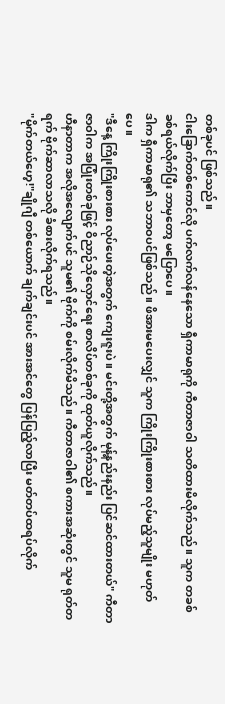တစ်ခုပင် ဖြစ်သည်။
ငါးခြောက်တစ်ကောင်လို ပက်လက်လန်နေသော ရှီကာမာရုကို ကီတာဇာဝါ သတိထားမိလိုက်သည်။ သူက တခစ်ခစ်ရယ်လိုက်ပြီး ဘာမှတော့ မပြောပေ။
ဒါက ရှီကာမာရု၏ သဘာဝပင်ဖြစ်သည်။ ဖိအားမပေးလျှင် သူက ကြိုးကြိုးစားစား လုပ်မည့်သူမျိုး မဟုတ်ပေ။
"ဒီနေ့ ကြိုးကြိုးစားစား လုပ်ပေးတဲ့အတွက် ကျေးဇူးပဲ။ မင်းတို့အတွက် မုန့်နည်းနည်း ပြင်ဆင်ထားတယ်" ကီတာဇာဝါက အပြုံးတစ်ခုဖြင့် ဝိညာဉ်သိုလှောင်ရေး စာလိပ်တစ်ခုကို ထုတ်ယူလိုက်သည်။
ဟီနာတာက အလိုအလျောက်ပင် သူမ၏ ဗိုက်ကို စမ်းလိုက်မိသည်။ ကီတာဇာဝါ၏ စကားအဆုံးတွင် သူမ ရုတ်တရက် ဗိုက်ဆာလာသလို ခံစားလိုက်ရသည်။
"မိုက်တယ်ဟေ့!"ချိုဂျီ တစ်ယောက် ချက်ချင်းပင် အားအင်တွေ ပြန်ပြည့်လာပြီး မတ်တပ်ထရပ်လိုက်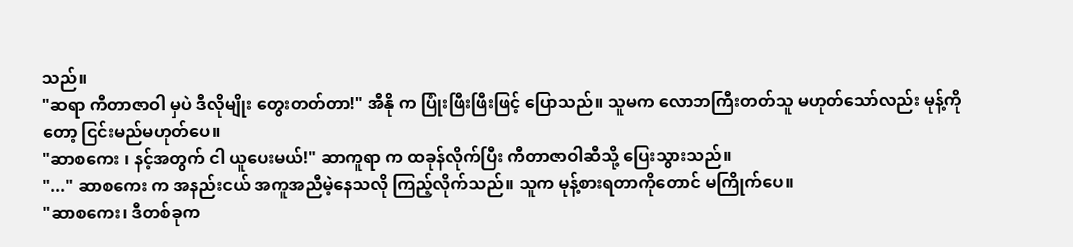သည်။
"ဆရာ ကီတာဇာဝါ မှပဲ ဒီလိုမျိုး တွေးတတ်တာ!" အီနို က ပြုံးဖြီးဖြီးဖြင့် ပြောသည်။ သူမက လောဘကြီးတတ်သူ မဟုတ်သော်လည်း မုန့်ကိုတော့ ငြင်းမည်မဟုတ်ပေ။
"ဆာစကေး ၊ နင့်အတွက် ငါ ယူပေးမယ်!" ဆာကူရာ က ထခုန်လိုက်ပြီး ကီတာဇာဝါဆီသို့ ပြေးသွားသည်။
"..." ဆာစကေး က အနည်းငယ် အကူအညီမဲ့နေသလို ကြည့်လိုက်သည်။ သူက မုန့်စားရတာကိုတောင် မကြိုက်ပေ။
"ဆာစကေး၊ ဒီတစ်ခုက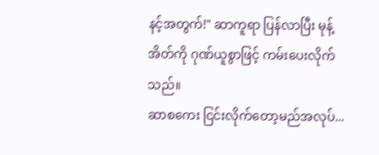နင့်အတွက်!" ဆာကူရာ ပြန်လာပြီး မုန့်အိတ်ကို ဂုဏ်ယူစွာဖြင့် ကမ်းပေးလိုက်သည်။
ဆာစကေး ငြင်းလိုက်တော့မည်အလုပ်...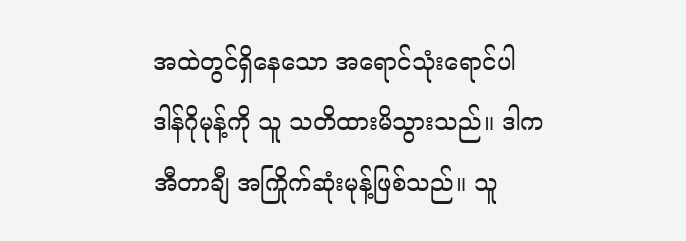အထဲတွင်ရှိနေသော အရောင်သုံးရောင်ပါ ဒါန်ဂိုမုန့်ကို သူ သတိထားမိသွားသည်။ ဒါက အီတာချီ အကြိုက်ဆုံးမုန့်ဖြစ်သည်။ သူ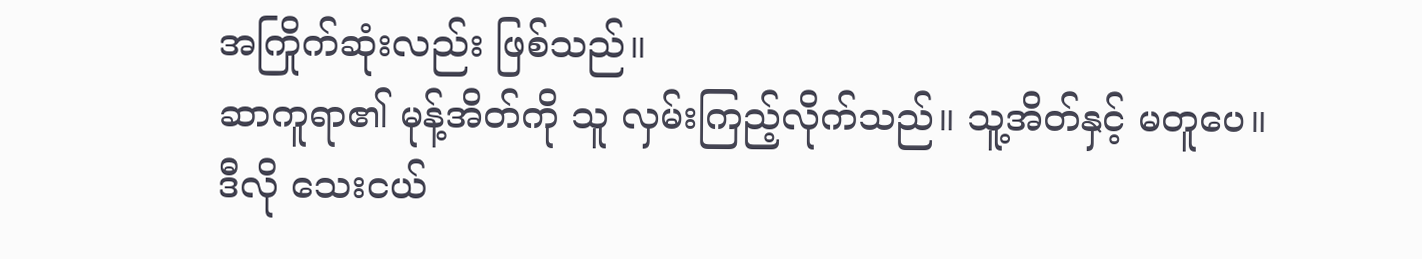အကြိုက်ဆုံးလည်း ဖြစ်သည်။
ဆာကူရာ၏ မုန့်အိတ်ကို သူ လှမ်းကြည့်လိုက်သည်။ သူ့အိတ်နှင့် မတူပေ။ ဒီလို သေးငယ်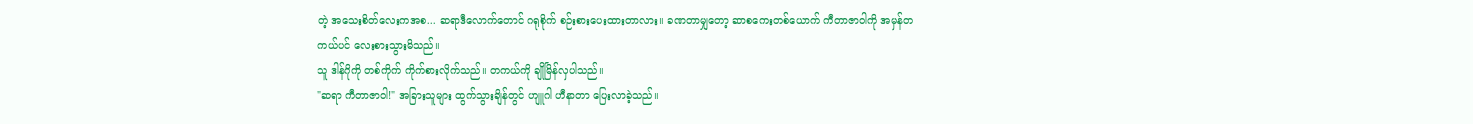တဲ့ အသေးစိတ်လေးကအစ... ဆရာဒီလောက်တောင် ဂရုစိုက် စဉ်းစားပေးထားတာလား။ ခဏတာမျှတော့ ဆာစကေးတစ်ယောက် ကီတာဇာဝါကို အမှန်တကယ်ပင် လေးစားသွားမိသည်။
သူ ဒါန်ဂိုကို တစ်ကိုက် ကိုက်စားလိုက်သည်။ တကယ်ကို ချိုမြိန်လှပါသည်။
"ဆရာ ကီတာဇာဝါ!" အခြားသူများ ထွက်သွားချိန်တွင် ဟျူဂါ ဟီနာတာ ပြေးလာခဲ့သည်။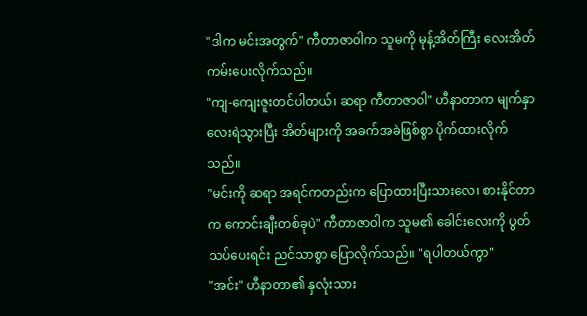"ဒါက မင်းအတွက်" ကီတာဇာဝါက သူမကို မုန့်အိတ်ကြီး လေးအိတ် ကမ်းပေးလိုက်သည်။
"ကျ-ကျေးဇူးတင်ပါတယ်၊ ဆရာ ကီတာဇာဝါ" ဟီနာတာက မျက်နှာလေးရဲသွားပြီး အိတ်များကို အခက်အခဲဖြစ်စွာ ပိုက်ထားလိုက်သည်။
"မင်းကို ဆရာ အရင်ကတည်းက ပြောထားပြီးသားလေ၊ စားနိုင်တာက ကောင်းချီးတစ်ခုပဲ" ကီတာဇာဝါက သူမ၏ ခေါင်းလေးကို ပွတ်သပ်ပေးရင်း ညင်သာစွာ ပြောလိုက်သည်။ "ရပါတယ်ကွာ"
"အင်း" ဟီနာတာ၏ နှလုံးသား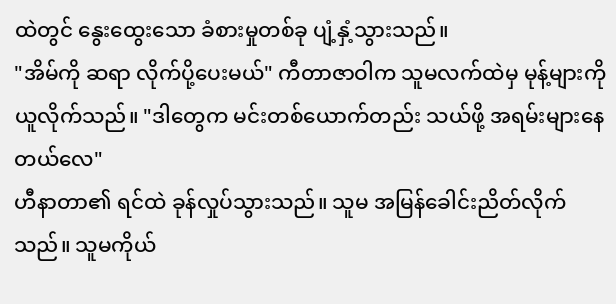ထဲတွင် နွေးထွေးသော ခံစားမှုတစ်ခု ပျံ့နှံ့သွားသည်။
"အိမ်ကို ဆရာ လိုက်ပို့ပေးမယ်" ကီတာဇာဝါက သူမလက်ထဲမှ မုန့်များကို ယူလိုက်သည်။ "ဒါတွေက မင်းတစ်ယောက်တည်း သယ်ဖို့ အရမ်းများနေတယ်လေ"
ဟီနာတာ၏ ရင်ထဲ ခုန်လှုပ်သွားသည်။ သူမ အမြန်ခေါင်းညိတ်လိုက်သည်။ သူမကိုယ်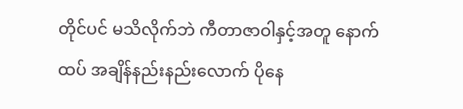တိုင်ပင် မသိလိုက်ဘဲ ကီတာဇာဝါနှင့်အတူ နောက်ထပ် အချိန်နည်းနည်းလောက် ပိုနေ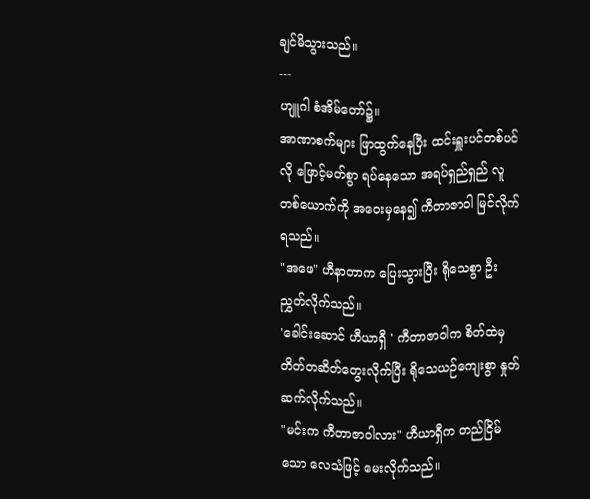ချင်မိသွားသည်။
---
ဟျူဂါ စံအိမ်တော်၌။
အာဏာစက်များ ဖြာထွက်နေပြီး ထင်းရှူးပင်တစ်ပင်လို ဖြောင့်မတ်စွာ ရပ်နေသော အရပ်ရှည်ရှည် လူတစ်ယောက်ကို အဝေးမှနေ၍ ကီတာဇာဝါ မြင်လိုက်ရသည်။
"အဖေ" ဟီနာတာက ပြေးသွားပြီး ရိုသေစွာ ဦးညွှတ်လိုက်သည်။
'ခေါင်းဆောင် ဟီယာရှီ ' ကီတာဇာဝါက စိတ်ထဲမှ တိတ်တဆိတ်တွေးလိုက်ပြီး ရိုသေယဉ်ကျေးစွာ နှုတ်ဆက်လိုက်သည်။
"မင်းက ကီတာဇာဝါလား" ဟီယာရှီက တည်ငြိမ်သော လေသံဖြင့် မေးလိုက်သည်။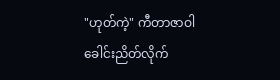"ဟုတ်ကဲ့" ကီတာဇာဝါ ခေါင်းညိတ်လိုက်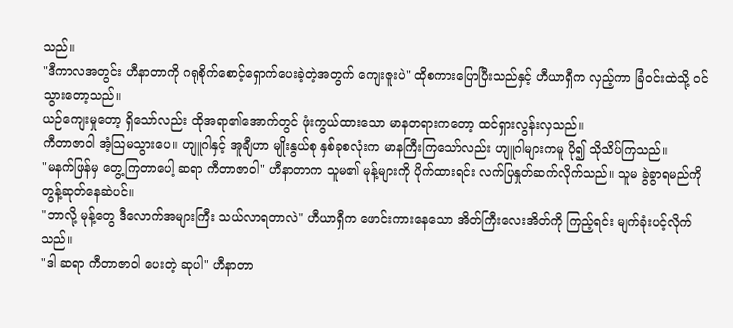သည်။
"ဒီကာလအတွင်း ဟီနာတာကို ဂရုစိုက်စောင့်ရှောက်ပေးခဲ့တဲ့အတွက် ကျေးဇူးပဲ" ထိုစကားပြောပြီးသည်နှင့် ဟီယာရှီက လှည့်ကာ ခြံဝင်းထဲသို့ ဝင်သွားတော့သည်။
ယဉ်ကျေးမှုတော့ ရှိသော်လည်း ထိုအရာ၏အောက်တွင် ဖုံးကွယ်ထားသော မာနတရားကတော့ ထင်ရှားလွန်းလှသည်။
ကီတာဇာဝါ အံ့သြမသွားပေ။ ဟျူဂါနှင့် အူချီဟာ မျိုးနွယ်စု နှစ်ခုစလုံးက မာနကြီးကြသော်လည်း ဟျူဂါများကမူ ပို၍ သိုသိပ်ကြသည်။
"မနက်ဖြန်မှ တွေ့ကြတာပေါ့ ဆရာ ကီတာဇာဝါ" ဟီနာတာက သူမ၏ မုန့်များကို ပိုက်ထားရင်း လက်ပြနှုတ်ဆက်လိုက်သည်။ သူမ ခွဲခွာရမည်ကို တွန့်ဆုတ်နေဆဲပင်။
"ဘာလို့ မုန့်တွေ ဒီလောက်အများကြီး သယ်လာရတာလဲ" ဟီယာရှီက ဖောင်းကားနေသော အိတ်ကြီးလေးအိတ်ကို ကြည့်ရင်း မျက်ခုံးပင့်လိုက်သည်။
"ဒါ ဆရာ ကီတာဇာဝါ ပေးတဲ့ ဆုပါ" ဟီနာတာ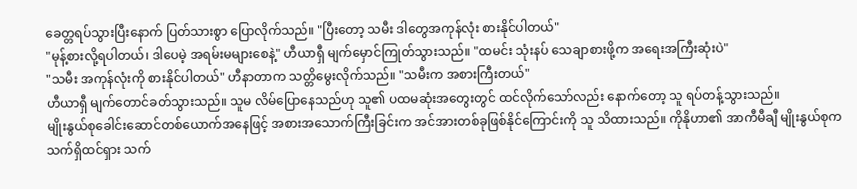ခေတ္တရပ်သွားပြီးနောက် ပြတ်သားစွာ ပြောလိုက်သည်။ "ပြီးတော့ သမီး ဒါတွေအကုန်လုံး စားနိုင်ပါတယ်"
"မုန့်စားလို့ရပါတယ်၊ ဒါပေမဲ့ အရမ်းမများစေနဲ့" ဟီယာရှီ မျက်မှောင်ကြုတ်သွားသည်။ "ထမင်း သုံးနပ် သေချာစားဖို့က အရေးအကြီးဆုံးပဲ"
"သမီး အကုန်လုံးကို စားနိုင်ပါတယ်" ဟီနာတာက သတ္တိမွေးလိုက်သည်။ "သမီးက အစားကြီးတယ်"
ဟီယာရှီ မျက်တောင်ခတ်သွားသည်။ သူမ လိမ်ပြောနေသည်ဟု သူ၏ ပထမဆုံးအတွေးတွင် ထင်လိုက်သော်လည်း နောက်တော့ သူ ရပ်တန့်သွားသည်။
မျိုးနွယ်စုခေါင်းဆောင်တစ်ယောက်အနေဖြင့် အစားအသောက်ကြီးခြင်းက အင်အားတစ်ခုဖြစ်နိုင်ကြောင်းကို သူ သိထားသည်။ ကိုနိုဟာ၏ အာကီမီချီ မျိုးနွယ်စုက သက်ရှိထင်ရှား သက်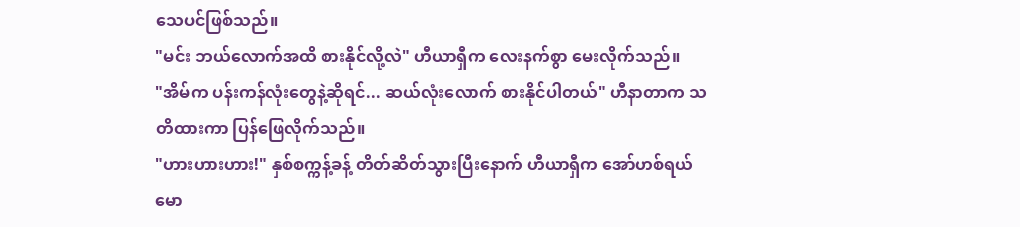သေပင်ဖြစ်သည်။
"မင်း ဘယ်လောက်အထိ စားနိုင်လို့လဲ" ဟီယာရှီက လေးနက်စွာ မေးလိုက်သည်။
"အိမ်က ပန်းကန်လုံးတွေနဲ့ဆိုရင်... ဆယ်လုံးလောက် စားနိုင်ပါတယ်" ဟီနာတာက သတိထားကာ ပြန်ဖြေလိုက်သည်။
"ဟားဟားဟား!" နှစ်စက္ကန့်ခန့် တိတ်ဆိတ်သွားပြီးနောက် ဟီယာရှီက အော်ဟစ်ရယ်မော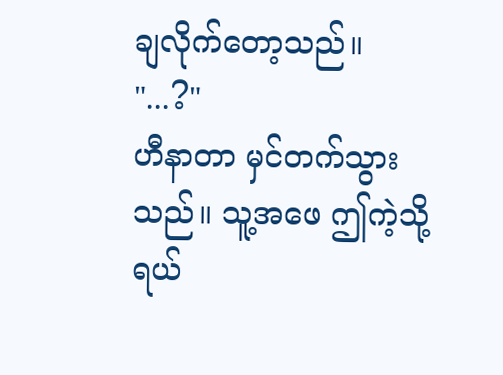ချလိုက်တော့သည်။
"...?"
ဟီနာတာ မှင်တက်သွားသည်။ သူ့အဖေ ဤကဲ့သို့ ရယ်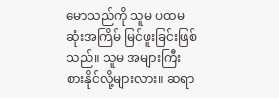မောသည်ကို သူမ ပထမဆုံးအကြိမ် မြင်ဖူးခြင်းဖြစ်သည်။ သူမ အများကြီးစားနိုင်လို့များလား။ ဆရာ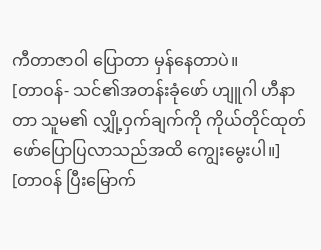ကီတာဇာဝါ ပြောတာ မှန်နေတာပဲ။
[တာဝန်- သင်၏အတန်းခုံဖော် ဟျူဂါ ဟီနာတာ သူမ၏ လျှို့ဝှက်ချက်ကို ကိုယ်တိုင်ထုတ်ဖော်ပြောပြလာသည်အထိ ကျွေးမွေးပါ။]
[တာဝန် ပြီးမြောက်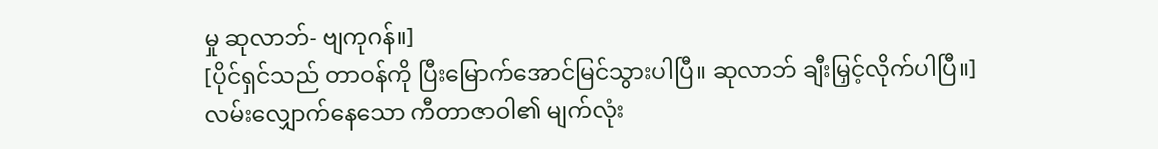မှု ဆုလာဘ်- ဗျကုဂန်။]
[ပိုင်ရှင်သည် တာဝန်ကို ပြီးမြောက်အောင်မြင်သွားပါပြီ။ ဆုလာဘ် ချီးမြှင့်လိုက်ပါပြီ။]
လမ်းလျှောက်နေသော ကီတာဇာဝါ၏ မျက်လုံး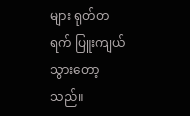များ ရုတ်တရက် ပြူးကျယ်သွားတော့သည်။